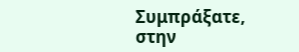Συμπράξατε, στην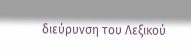διεύρυνση του Λεξικού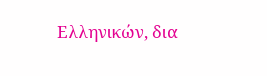Ελληνικών, δια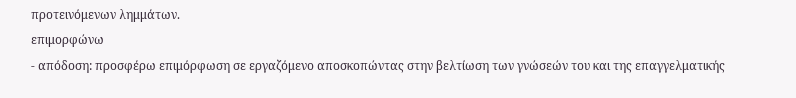προτεινόμενων λημμάτων.
επιμορφώνω
- απόδοση: προσφέρω επιμόρφωση σε εργαζόμενο αποσκοπώντας στην βελτίωση των γνώσεών του και της επαγγελματικής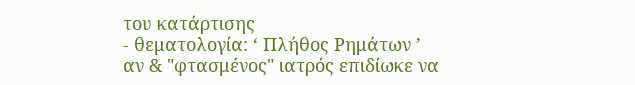του κατάρτισης
- θεματολογία: ‘ Πλήθος Ρημάτων ’
αν & "φτασμένος" ιατρός επιδίωκε να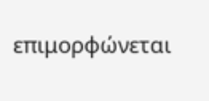επιμορφώνεται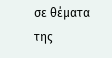σε θέματα της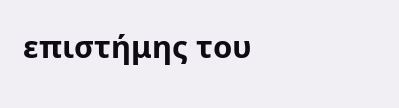επιστήμης του